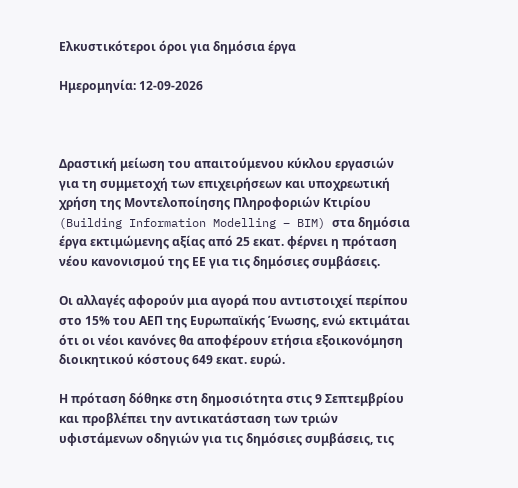Ελκυστικότεροι όροι για δημόσια έργα

Ημερομηνία: 12-09-2026



Δραστική μείωση του απαιτούμενου κύκλου εργασιών για τη συμμετοχή των επιχειρήσεων και υποχρεωτική χρήση της Μοντελοποίησης Πληροφοριών Κτιρίου (Building Information Modelling – BIM) στα δημόσια έργα εκτιμώμενης αξίας από 25 εκατ. φέρνει η πρόταση νέου κανονισμού της ΕΕ για τις δημόσιες συμβάσεις.

Οι αλλαγές αφορούν μια αγορά που αντιστοιχεί περίπου στο 15% του ΑΕΠ της Ευρωπαϊκής Ένωσης, ενώ εκτιμάται ότι οι νέοι κανόνες θα αποφέρουν ετήσια εξοικονόμηση διοικητικού κόστους 649 εκατ. ευρώ.

Η πρόταση δόθηκε στη δημοσιότητα στις 9 Σεπτεμβρίου και προβλέπει την αντικατάσταση των τριών υφιστάμενων οδηγιών για τις δημόσιες συμβάσεις, τις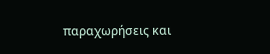παραχωρήσεις και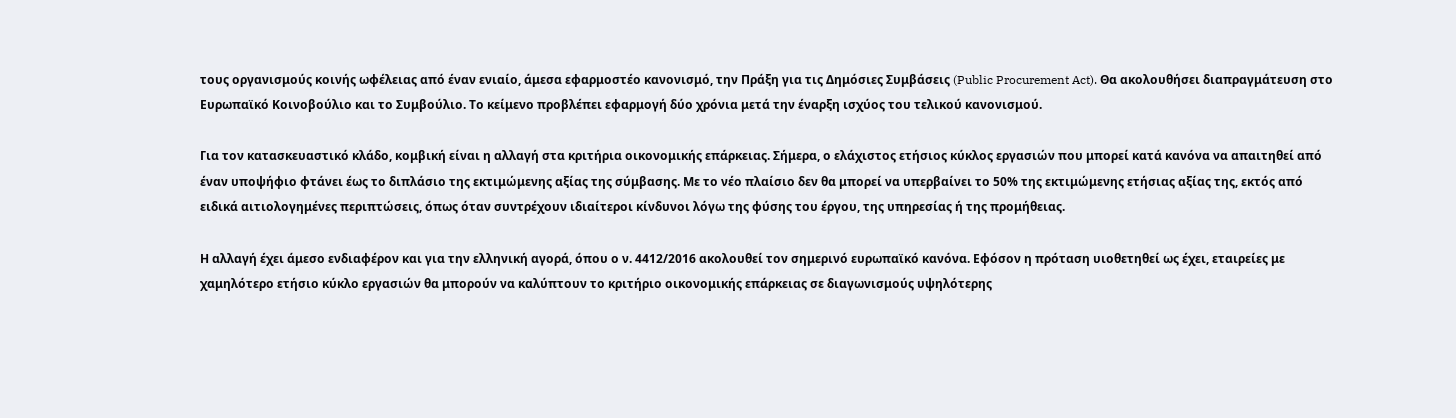τους οργανισμούς κοινής ωφέλειας από έναν ενιαίο, άμεσα εφαρμοστέο κανονισμό, την Πράξη για τις Δημόσιες Συμβάσεις (Public Procurement Act). Θα ακολουθήσει διαπραγμάτευση στο Ευρωπαϊκό Κοινοβούλιο και το Συμβούλιο. Το κείμενο προβλέπει εφαρμογή δύο χρόνια μετά την έναρξη ισχύος του τελικού κανονισμού.

Για τον κατασκευαστικό κλάδο, κομβική είναι η αλλαγή στα κριτήρια οικονομικής επάρκειας. Σήμερα, ο ελάχιστος ετήσιος κύκλος εργασιών που μπορεί κατά κανόνα να απαιτηθεί από έναν υποψήφιο φτάνει έως το διπλάσιο της εκτιμώμενης αξίας της σύμβασης. Με το νέο πλαίσιο δεν θα μπορεί να υπερβαίνει το 50% της εκτιμώμενης ετήσιας αξίας της, εκτός από ειδικά αιτιολογημένες περιπτώσεις, όπως όταν συντρέχουν ιδιαίτεροι κίνδυνοι λόγω της φύσης του έργου, της υπηρεσίας ή της προμήθειας.

Η αλλαγή έχει άμεσο ενδιαφέρον και για την ελληνική αγορά, όπου ο ν. 4412/2016 ακολουθεί τον σημερινό ευρωπαϊκό κανόνα. Εφόσον η πρόταση υιοθετηθεί ως έχει, εταιρείες με χαμηλότερο ετήσιο κύκλο εργασιών θα μπορούν να καλύπτουν το κριτήριο οικονομικής επάρκειας σε διαγωνισμούς υψηλότερης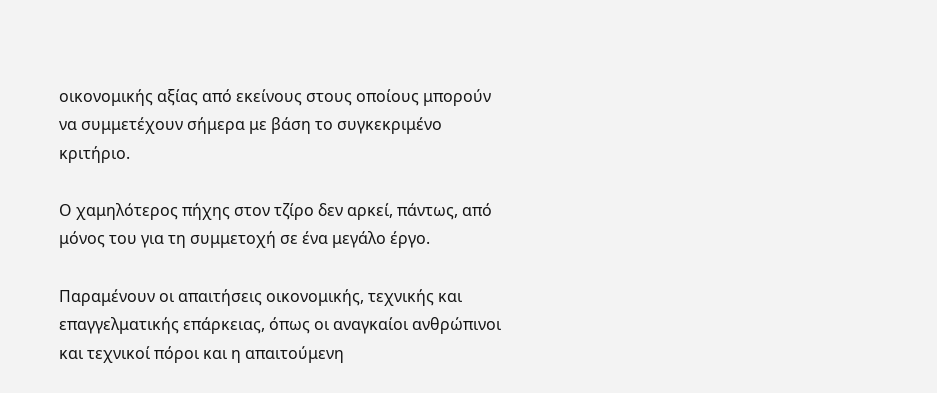οικονομικής αξίας από εκείνους στους οποίους μπορούν να συμμετέχουν σήμερα με βάση το συγκεκριμένο κριτήριο.

Ο χαμηλότερος πήχης στον τζίρο δεν αρκεί, πάντως, από μόνος του για τη συμμετοχή σε ένα μεγάλο έργο.

Παραμένουν οι απαιτήσεις οικονομικής, τεχνικής και επαγγελματικής επάρκειας, όπως οι αναγκαίοι ανθρώπινοι και τεχνικοί πόροι και η απαιτούμενη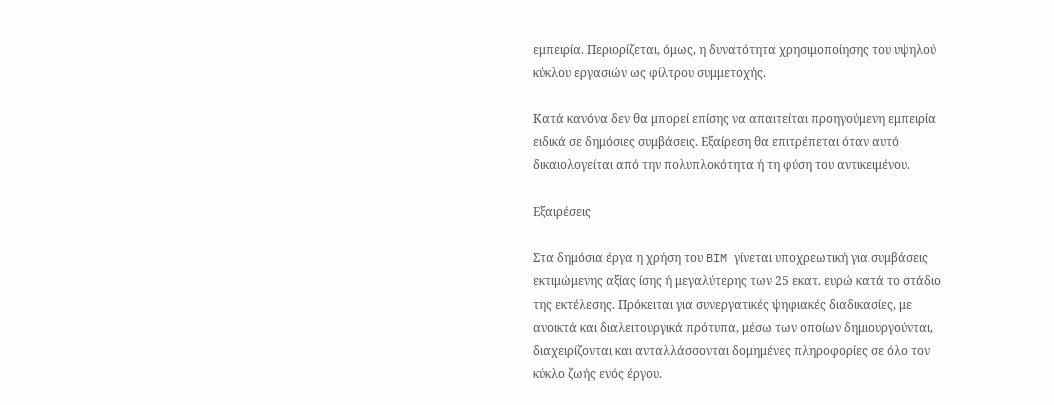εμπειρία. Περιορίζεται, όμως, η δυνατότητα χρησιμοποίησης του υψηλού κύκλου εργασιών ως φίλτρου συμμετοχής.

Κατά κανόνα δεν θα μπορεί επίσης να απαιτείται προηγούμενη εμπειρία ειδικά σε δημόσιες συμβάσεις. Εξαίρεση θα επιτρέπεται όταν αυτό δικαιολογείται από την πολυπλοκότητα ή τη φύση του αντικειμένου.

Εξαιρέσεις

Στα δημόσια έργα η χρήση του BIM γίνεται υποχρεωτική για συμβάσεις εκτιμώμενης αξίας ίσης ή μεγαλύτερης των 25 εκατ. ευρώ κατά το στάδιο της εκτέλεσης. Πρόκειται για συνεργατικές ψηφιακές διαδικασίες, με ανοικτά και διαλειτουργικά πρότυπα, μέσω των οποίων δημιουργούνται, διαχειρίζονται και ανταλλάσσονται δομημένες πληροφορίες σε όλο τον κύκλο ζωής ενός έργου.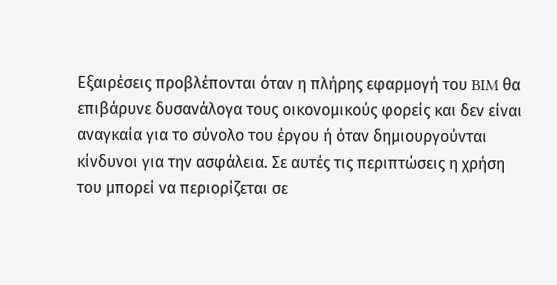Εξαιρέσεις προβλέπονται όταν η πλήρης εφαρμογή του BIM θα επιβάρυνε δυσανάλογα τους οικονομικούς φορείς και δεν είναι αναγκαία για το σύνολο του έργου ή όταν δημιουργούνται κίνδυνοι για την ασφάλεια. Σε αυτές τις περιπτώσεις η χρήση του μπορεί να περιορίζεται σε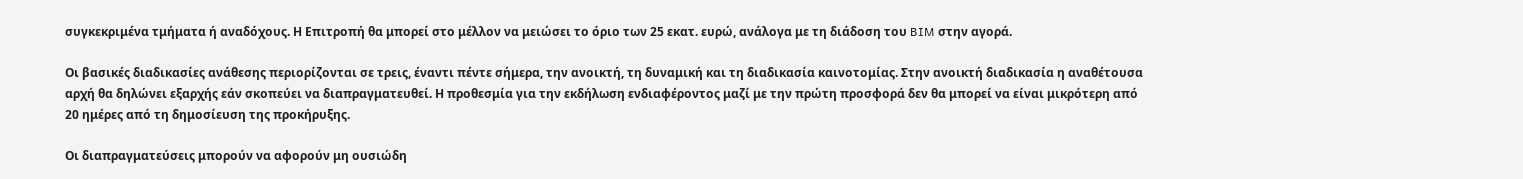συγκεκριμένα τμήματα ή αναδόχους. Η Επιτροπή θα μπορεί στο μέλλον να μειώσει το όριο των 25 εκατ. ευρώ, ανάλογα με τη διάδοση του BIM στην αγορά.

Οι βασικές διαδικασίες ανάθεσης περιορίζονται σε τρεις, έναντι πέντε σήμερα, την ανοικτή, τη δυναμική και τη διαδικασία καινοτομίας. Στην ανοικτή διαδικασία η αναθέτουσα αρχή θα δηλώνει εξαρχής εάν σκοπεύει να διαπραγματευθεί. Η προθεσμία για την εκδήλωση ενδιαφέροντος μαζί με την πρώτη προσφορά δεν θα μπορεί να είναι μικρότερη από 20 ημέρες από τη δημοσίευση της προκήρυξης.

Οι διαπραγματεύσεις μπορούν να αφορούν μη ουσιώδη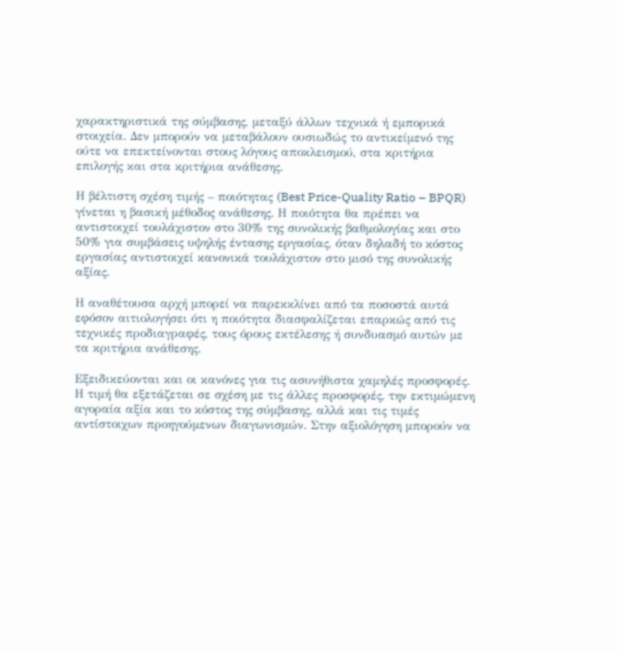χαρακτηριστικά της σύμβασης, μεταξύ άλλων τεχνικά ή εμπορικά στοιχεία. Δεν μπορούν να μεταβάλουν ουσιωδώς το αντικείμενό της ούτε να επεκτείνονται στους λόγους αποκλεισμού, στα κριτήρια επιλογής και στα κριτήρια ανάθεσης.

Η βέλτιστη σχέση τιμής – ποιότητας (Best Price-Quality Ratio – BPQR) γίνεται η βασική μέθοδος ανάθεσης. Η ποιότητα θα πρέπει να αντιστοιχεί τουλάχιστον στο 30% της συνολικής βαθμολογίας και στο 50% για συμβάσεις υψηλής έντασης εργασίας, όταν δηλαδή το κόστος εργασίας αντιστοιχεί κανονικά τουλάχιστον στο μισό της συνολικής αξίας.

Η αναθέτουσα αρχή μπορεί να παρεκκλίνει από τα ποσοστά αυτά εφόσον αιτιολογήσει ότι η ποιότητα διασφαλίζεται επαρκώς από τις τεχνικές προδιαγραφές, τους όρους εκτέλεσης ή συνδυασμό αυτών με τα κριτήρια ανάθεσης.

Εξειδικεύονται και οι κανόνες για τις ασυνήθιστα χαμηλές προσφορές. Η τιμή θα εξετάζεται σε σχέση με τις άλλες προσφορές, την εκτιμώμενη αγοραία αξία και το κόστος της σύμβασης, αλλά και τις τιμές αντίστοιχων προηγούμενων διαγωνισμών. Στην αξιολόγηση μπορούν να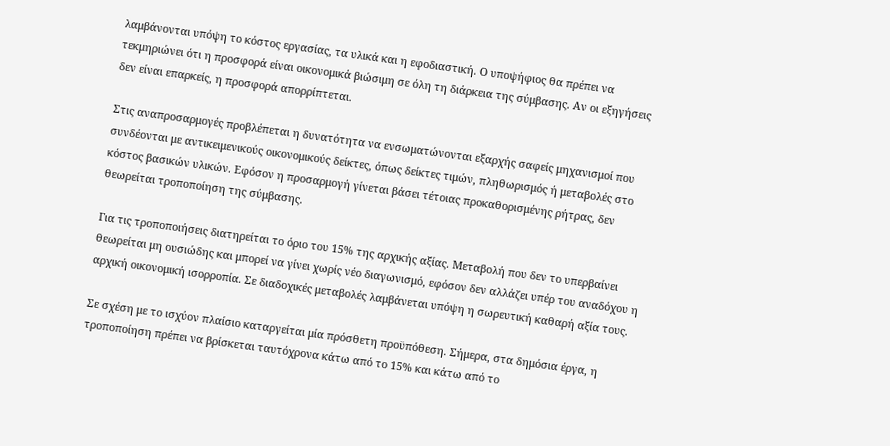λαμβάνονται υπόψη το κόστος εργασίας, τα υλικά και η εφοδιαστική. Ο υποψήφιος θα πρέπει να τεκμηριώνει ότι η προσφορά είναι οικονομικά βιώσιμη σε όλη τη διάρκεια της σύμβασης. Αν οι εξηγήσεις δεν είναι επαρκείς, η προσφορά απορρίπτεται.

Στις αναπροσαρμογές προβλέπεται η δυνατότητα να ενσωματώνονται εξαρχής σαφείς μηχανισμοί που συνδέονται με αντικειμενικούς οικονομικούς δείκτες, όπως δείκτες τιμών, πληθωρισμός ή μεταβολές στο κόστος βασικών υλικών. Εφόσον η προσαρμογή γίνεται βάσει τέτοιας προκαθορισμένης ρήτρας, δεν θεωρείται τροποποίηση της σύμβασης.

Για τις τροποποιήσεις διατηρείται το όριο του 15% της αρχικής αξίας. Μεταβολή που δεν το υπερβαίνει θεωρείται μη ουσιώδης και μπορεί να γίνει χωρίς νέο διαγωνισμό, εφόσον δεν αλλάζει υπέρ του αναδόχου η αρχική οικονομική ισορροπία. Σε διαδοχικές μεταβολές λαμβάνεται υπόψη η σωρευτική καθαρή αξία τους.

Σε σχέση με το ισχύον πλαίσιο καταργείται μία πρόσθετη προϋπόθεση. Σήμερα, στα δημόσια έργα, η τροποποίηση πρέπει να βρίσκεται ταυτόχρονα κάτω από το 15% και κάτω από το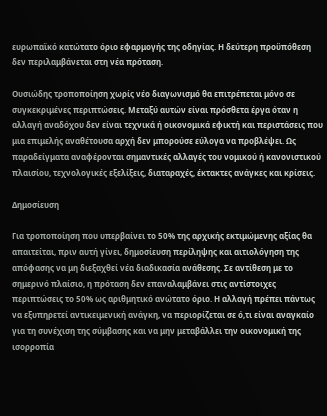ευρωπαϊκό κατώτατο όριο εφαρμογής της οδηγίας. Η δεύτερη προϋπόθεση δεν περιλαμβάνεται στη νέα πρόταση.

Ουσιώδης τροποποίηση χωρίς νέο διαγωνισμό θα επιτρέπεται μόνο σε συγκεκριμένες περιπτώσεις. Μεταξύ αυτών είναι πρόσθετα έργα όταν η αλλαγή αναδόχου δεν είναι τεχνικά ή οικονομικά εφικτή και περιστάσεις που μια επιμελής αναθέτουσα αρχή δεν μπορούσε εύλογα να προβλέψει. Ως παραδείγματα αναφέρονται σημαντικές αλλαγές του νομικού ή κανονιστικού πλαισίου, τεχνολογικές εξελίξεις, διαταραχές, έκτακτες ανάγκες και κρίσεις.

Δημοσίευση

Για τροποποίηση που υπερβαίνει το 50% της αρχικής εκτιμώμενης αξίας θα απαιτείται, πριν αυτή γίνει, δημοσίευση περίληψης και αιτιολόγηση της απόφασης να μη διεξαχθεί νέα διαδικασία ανάθεσης. Σε αντίθεση με το σημερινό πλαίσιο, η πρόταση δεν επαναλαμβάνει στις αντίστοιχες περιπτώσεις το 50% ως αριθμητικό ανώτατο όριο. Η αλλαγή πρέπει πάντως να εξυπηρετεί αντικειμενική ανάγκη, να περιορίζεται σε ό,τι είναι αναγκαίο για τη συνέχιση της σύμβασης και να μην μεταβάλλει την οικονομική της ισορροπία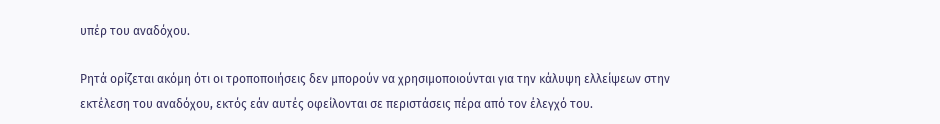υπέρ του αναδόχου.

Ρητά ορίζεται ακόμη ότι οι τροποποιήσεις δεν μπορούν να χρησιμοποιούνται για την κάλυψη ελλείψεων στην εκτέλεση του αναδόχου, εκτός εάν αυτές οφείλονται σε περιστάσεις πέρα από τον έλεγχό του.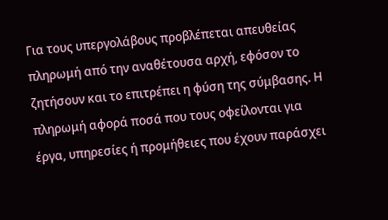Για τους υπεργολάβους προβλέπεται απευθείας πληρωμή από την αναθέτουσα αρχή, εφόσον το ζητήσουν και το επιτρέπει η φύση της σύμβασης. Η πληρωμή αφορά ποσά που τους οφείλονται για έργα, υπηρεσίες ή προμήθειες που έχουν παράσχει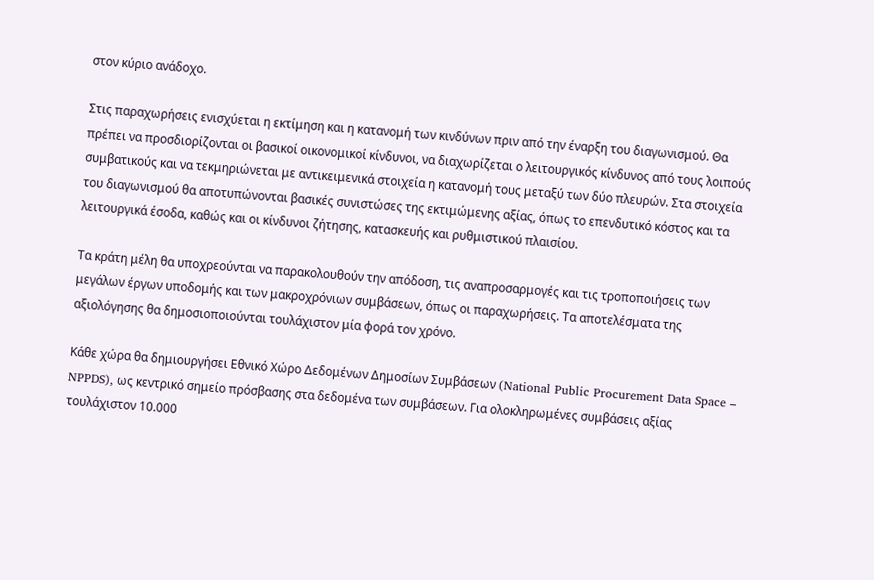στον κύριο ανάδοχο.

Στις παραχωρήσεις ενισχύεται η εκτίμηση και η κατανομή των κινδύνων πριν από την έναρξη του διαγωνισμού. Θα πρέπει να προσδιορίζονται οι βασικοί οικονομικοί κίνδυνοι, να διαχωρίζεται ο λειτουργικός κίνδυνος από τους λοιπούς συμβατικούς και να τεκμηριώνεται με αντικειμενικά στοιχεία η κατανομή τους μεταξύ των δύο πλευρών. Στα στοιχεία του διαγωνισμού θα αποτυπώνονται βασικές συνιστώσες της εκτιμώμενης αξίας, όπως το επενδυτικό κόστος και τα λειτουργικά έσοδα, καθώς και οι κίνδυνοι ζήτησης, κατασκευής και ρυθμιστικού πλαισίου.

Τα κράτη μέλη θα υποχρεούνται να παρακολουθούν την απόδοση, τις αναπροσαρμογές και τις τροποποιήσεις των μεγάλων έργων υποδομής και των μακροχρόνιων συμβάσεων, όπως οι παραχωρήσεις. Τα αποτελέσματα της αξιολόγησης θα δημοσιοποιούνται τουλάχιστον μία φορά τον χρόνο.

Κάθε χώρα θα δημιουργήσει Εθνικό Χώρο Δεδομένων Δημοσίων Συμβάσεων (National Public Procurement Data Space – NPPDS), ως κεντρικό σημείο πρόσβασης στα δεδομένα των συμβάσεων. Για ολοκληρωμένες συμβάσεις αξίας τουλάχιστον 10.000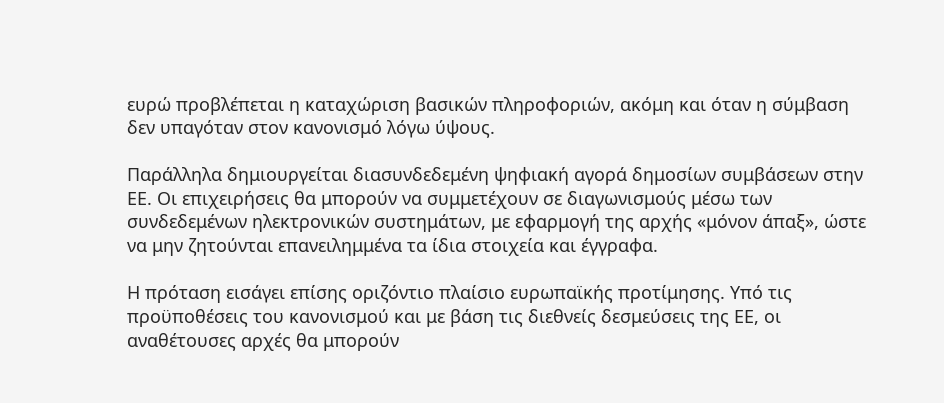ευρώ προβλέπεται η καταχώριση βασικών πληροφοριών, ακόμη και όταν η σύμβαση δεν υπαγόταν στον κανονισμό λόγω ύψους.

Παράλληλα δημιουργείται διασυνδεδεμένη ψηφιακή αγορά δημοσίων συμβάσεων στην ΕΕ. Οι επιχειρήσεις θα μπορούν να συμμετέχουν σε διαγωνισμούς μέσω των συνδεδεμένων ηλεκτρονικών συστημάτων, με εφαρμογή της αρχής «μόνον άπαξ», ώστε να μην ζητούνται επανειλημμένα τα ίδια στοιχεία και έγγραφα.

Η πρόταση εισάγει επίσης οριζόντιο πλαίσιο ευρωπαϊκής προτίμησης. Υπό τις προϋποθέσεις του κανονισμού και με βάση τις διεθνείς δεσμεύσεις της ΕΕ, οι αναθέτουσες αρχές θα μπορούν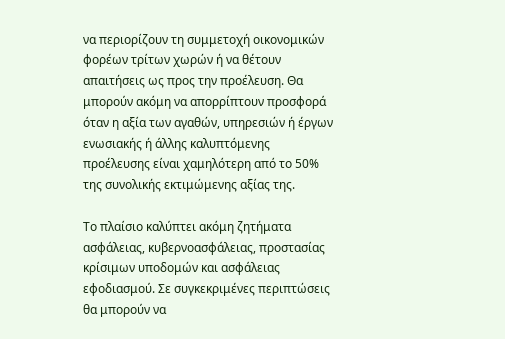να περιορίζουν τη συμμετοχή οικονομικών φορέων τρίτων χωρών ή να θέτουν απαιτήσεις ως προς την προέλευση. Θα μπορούν ακόμη να απορρίπτουν προσφορά όταν η αξία των αγαθών, υπηρεσιών ή έργων ενωσιακής ή άλλης καλυπτόμενης προέλευσης είναι χαμηλότερη από το 50% της συνολικής εκτιμώμενης αξίας της.

Το πλαίσιο καλύπτει ακόμη ζητήματα ασφάλειας, κυβερνοασφάλειας, προστασίας κρίσιμων υποδομών και ασφάλειας εφοδιασμού. Σε συγκεκριμένες περιπτώσεις θα μπορούν να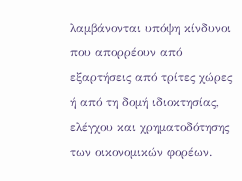λαμβάνονται υπόψη κίνδυνοι που απορρέουν από εξαρτήσεις από τρίτες χώρες ή από τη δομή ιδιοκτησίας, ελέγχου και χρηματοδότησης των οικονομικών φορέων.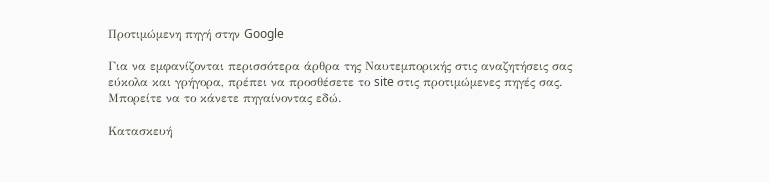Προτιμώμενη πηγή στην Google

Για να εμφανίζονται περισσότερα άρθρα της Ναυτεμπορικής στις αναζητήσεις σας εύκολα και γρήγορα, πρέπει να προσθέσετε το site στις προτιμώμενες πηγές σας. Μπορείτε να το κάνετε πηγαίνοντας εδώ.

Κατασκευή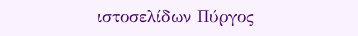ιστοσελίδων Πύργος